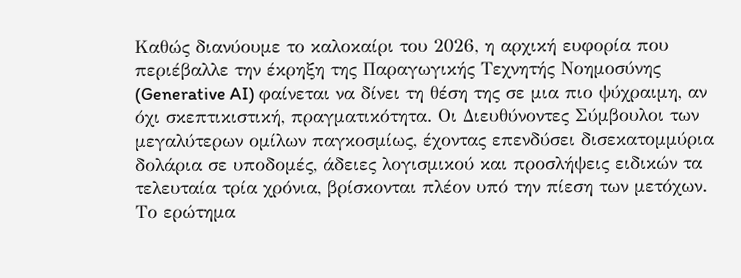Καθώς διανύουμε το καλοκαίρι του 2026, η αρχική ευφορία που περιέβαλλε την έκρηξη της Παραγωγικής Τεχνητής Νοημοσύνης (Generative AI) φαίνεται να δίνει τη θέση της σε μια πιο ψύχραιμη, αν όχι σκεπτικιστική, πραγματικότητα. Οι Διευθύνοντες Σύμβουλοι των μεγαλύτερων ομίλων παγκοσμίως, έχοντας επενδύσει δισεκατομμύρια δολάρια σε υποδομές, άδειες λογισμικού και προσλήψεις ειδικών τα τελευταία τρία χρόνια, βρίσκονται πλέον υπό την πίεση των μετόχων. Το ερώτημα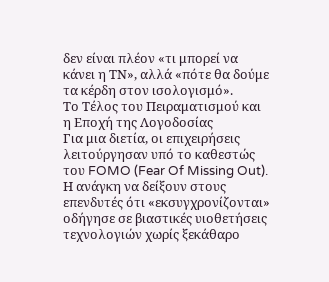δεν είναι πλέον «τι μπορεί να κάνει η ΤΝ», αλλά «πότε θα δούμε τα κέρδη στον ισολογισμό».
Το Τέλος του Πειραματισμού και η Εποχή της Λογοδοσίας
Για μια διετία, οι επιχειρήσεις λειτούργησαν υπό το καθεστώς του FOMO (Fear Of Missing Out). Η ανάγκη να δείξουν στους επενδυτές ότι «εκσυγχρονίζονται» οδήγησε σε βιαστικές υιοθετήσεις τεχνολογιών χωρίς ξεκάθαρο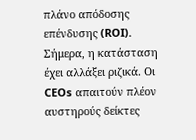πλάνο απόδοσης επένδυσης (ROI). Σήμερα, η κατάσταση έχει αλλάξει ριζικά. Οι CEOs απαιτούν πλέον αυστηρούς δείκτες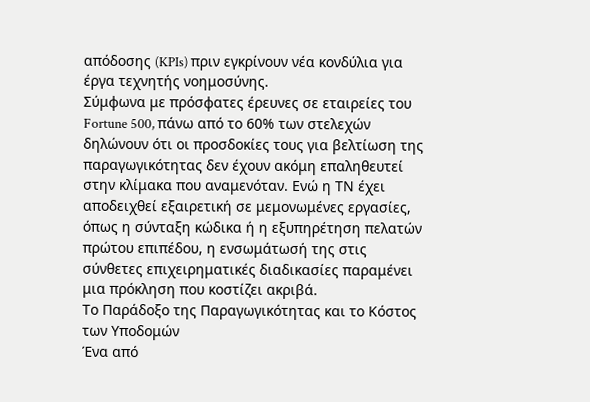απόδοσης (KPIs) πριν εγκρίνουν νέα κονδύλια για έργα τεχνητής νοημοσύνης.
Σύμφωνα με πρόσφατες έρευνες σε εταιρείες του Fortune 500, πάνω από το 60% των στελεχών δηλώνουν ότι οι προσδοκίες τους για βελτίωση της παραγωγικότητας δεν έχουν ακόμη επαληθευτεί στην κλίμακα που αναμενόταν. Ενώ η ΤΝ έχει αποδειχθεί εξαιρετική σε μεμονωμένες εργασίες, όπως η σύνταξη κώδικα ή η εξυπηρέτηση πελατών πρώτου επιπέδου, η ενσωμάτωσή της στις σύνθετες επιχειρηματικές διαδικασίες παραμένει μια πρόκληση που κοστίζει ακριβά.
Το Παράδοξο της Παραγωγικότητας και το Κόστος των Υποδομών
Ένα από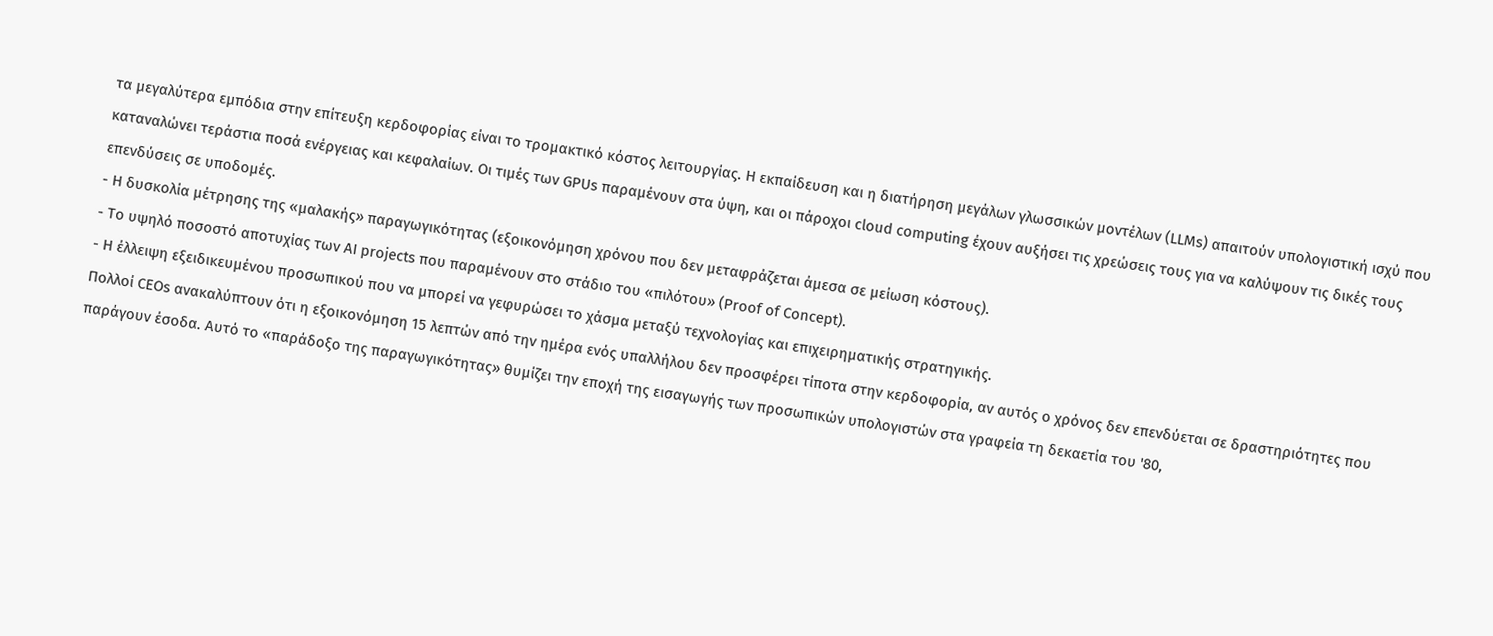τα μεγαλύτερα εμπόδια στην επίτευξη κερδοφορίας είναι το τρομακτικό κόστος λειτουργίας. Η εκπαίδευση και η διατήρηση μεγάλων γλωσσικών μοντέλων (LLMs) απαιτούν υπολογιστική ισχύ που καταναλώνει τεράστια ποσά ενέργειας και κεφαλαίων. Οι τιμές των GPUs παραμένουν στα ύψη, και οι πάροχοι cloud computing έχουν αυξήσει τις χρεώσεις τους για να καλύψουν τις δικές τους επενδύσεις σε υποδομές.
- Η δυσκολία μέτρησης της «μαλακής» παραγωγικότητας (εξοικονόμηση χρόνου που δεν μεταφράζεται άμεσα σε μείωση κόστους).
- Το υψηλό ποσοστό αποτυχίας των AI projects που παραμένουν στο στάδιο του «πιλότου» (Proof of Concept).
- Η έλλειψη εξειδικευμένου προσωπικού που να μπορεί να γεφυρώσει το χάσμα μεταξύ τεχνολογίας και επιχειρηματικής στρατηγικής.
Πολλοί CEOs ανακαλύπτουν ότι η εξοικονόμηση 15 λεπτών από την ημέρα ενός υπαλλήλου δεν προσφέρει τίποτα στην κερδοφορία, αν αυτός ο χρόνος δεν επενδύεται σε δραστηριότητες που παράγουν έσοδα. Αυτό το «παράδοξο της παραγωγικότητας» θυμίζει την εποχή της εισαγωγής των προσωπικών υπολογιστών στα γραφεία τη δεκαετία του '80,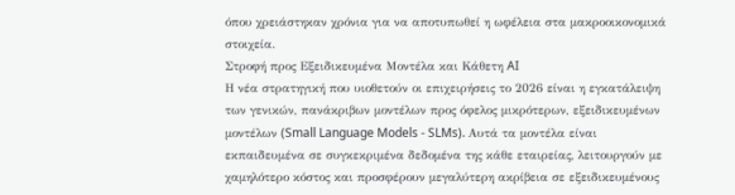όπου χρειάστηκαν χρόνια για να αποτυπωθεί η ωφέλεια στα μακροοικονομικά στοιχεία.
Στροφή προς Εξειδικευμένα Μοντέλα και Κάθετη AI
Η νέα στρατηγική που υιοθετούν οι επιχειρήσεις το 2026 είναι η εγκατάλειψη των γενικών, πανάκριβων μοντέλων προς όφελος μικρότερων, εξειδικευμένων μοντέλων (Small Language Models - SLMs). Αυτά τα μοντέλα είναι εκπαιδευμένα σε συγκεκριμένα δεδομένα της κάθε εταιρείας, λειτουργούν με χαμηλότερο κόστος και προσφέρουν μεγαλύτερη ακρίβεια σε εξειδικευμένους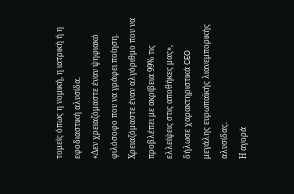τομείς όπως η νομική, η ιατρική ή η εφοδιαστική αλυσίδα.
«Δεν χρειαζόμαστε έναν ψηφιακό φιλόσοφο που να γράφει ποίηση. Χρειαζόμαστε έναν αλγόριθμο που να προβλέπει με ακρίβεια 99% τις ελλείψεις στις αποθήκες μας», δήλωσε χαρακτηριστικά CEO μεγάλης ευρωπαϊκής λιανεμπορικής αλυσίδας.
Η αγορά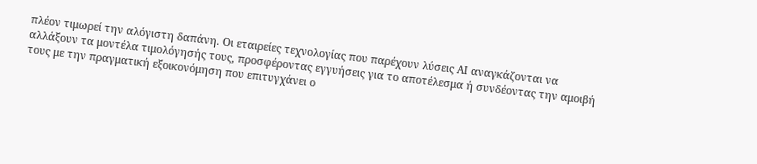πλέον τιμωρεί την αλόγιστη δαπάνη. Οι εταιρείες τεχνολογίας που παρέχουν λύσεις AI αναγκάζονται να αλλάξουν τα μοντέλα τιμολόγησής τους, προσφέροντας εγγυήσεις για το αποτέλεσμα ή συνδέοντας την αμοιβή τους με την πραγματική εξοικονόμηση που επιτυγχάνει ο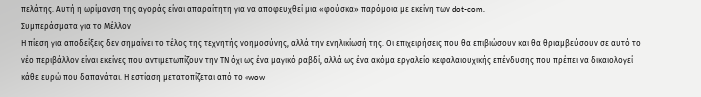πελάτης. Αυτή η ωρίμανση της αγοράς είναι απαραίτητη για να αποφευχθεί μια «φούσκα» παρόμοια με εκείνη των dot-com.
Συμπεράσματα για το Μέλλον
Η πίεση για αποδείξεις δεν σημαίνει το τέλος της τεχνητής νοημοσύνης, αλλά την ενηλικίωσή της. Οι επιχειρήσεις που θα επιβιώσουν και θα θριαμβεύσουν σε αυτό το νέο περιβάλλον είναι εκείνες που αντιμετωπίζουν την ΤΝ όχι ως ένα μαγικό ραβδί, αλλά ως ένα ακόμα εργαλείο κεφαλαιουχικής επένδυσης που πρέπει να δικαιολογεί κάθε ευρώ που δαπανάται. Η εστίαση μετατοπίζεται από το «wow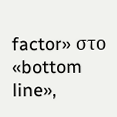factor» στο «bottom line»,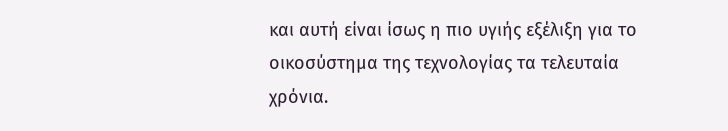και αυτή είναι ίσως η πιο υγιής εξέλιξη για το οικοσύστημα της τεχνολογίας τα τελευταία χρόνια.